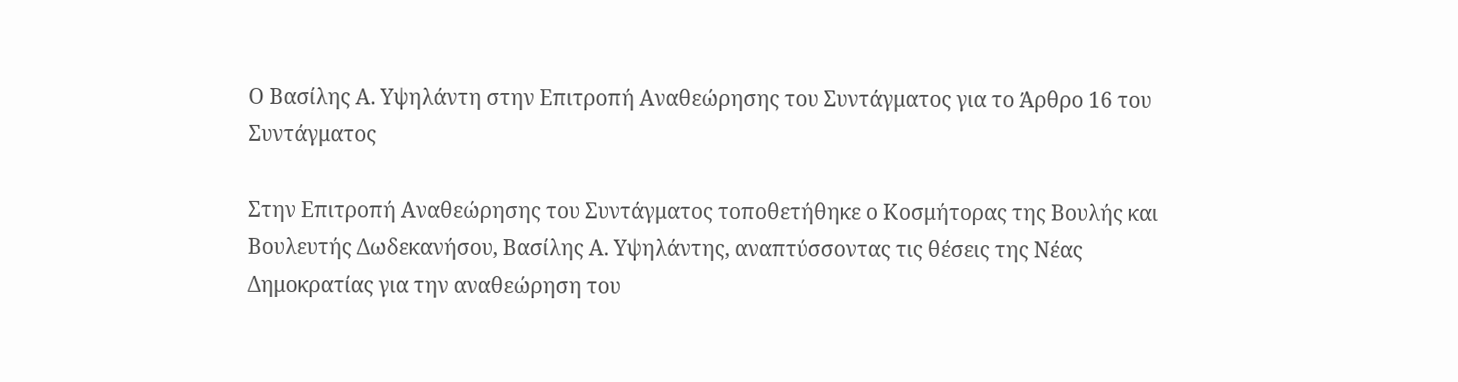Ο Βασίλης Α. Υψηλάντη στην Επιτροπή Αναθεώρησης του Συντάγματος για το Άρθρο 16 του Συντάγματος

Στην Επιτροπή Αναθεώρησης του Συντάγματος τοποθετήθηκε ο Κοσμήτορας της Βουλής και Βουλευτής Δωδεκανήσου, Βασίλης Α. Υψηλάντης, αναπτύσσοντας τις θέσεις της Νέας Δημοκρατίας για την αναθεώρηση του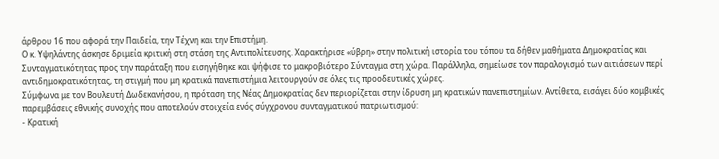άρθρου 16 που αφορά την Παιδεία, την Τέχνη και την Επιστήμη.
Ο κ. Υψηλάντης άσκησε δριμεία κριτική στη στάση της Αντιπολίτευσης. Χαρακτήρισε «ύβρη» στην πολιτική ιστορία του τόπου τα δήθεν μαθήματα Δημοκρατίας και Συνταγματικότητας προς την παράταξη που εισηγήθηκε και ψήφισε το μακροβιότερο Σύνταγμα στη χώρα. Παράλληλα, σημείωσε τον παραλογισμό των αιτιάσεων περί αντιδημοκρατικότητας, τη στιγμή που μη κρατικά πανεπιστήμια λειτουργούν σε όλες τις προοδευτικές χώρες.
Σύμφωνα με τον Βουλευτή Δωδεκανήσου, η πρόταση της Νέας Δημοκρατίας δεν περιορίζεται στην ίδρυση μη κρατικών πανεπιστημίων. Αντίθετα, εισάγει δύο κομβικές παρεμβάσεις εθνικής συνοχής που αποτελούν στοιχεία ενός σύγχρονου συνταγματικού πατριωτισμού:
- Κρατική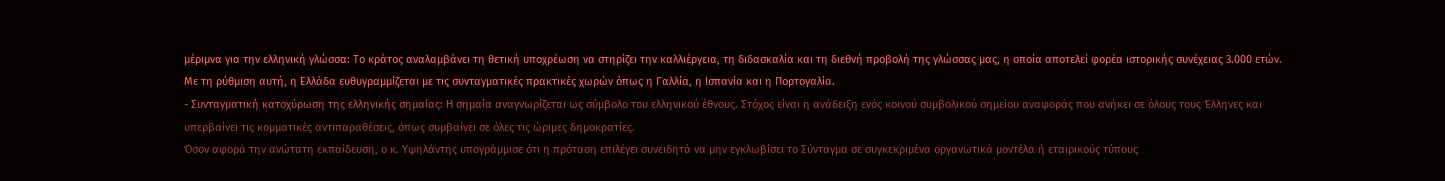μέριμνα για την ελληνική γλώσσα: Το κράτος αναλαμβάνει τη θετική υποχρέωση να στηρίζει την καλλιέργεια, τη διδασκαλία και τη διεθνή προβολή της γλώσσας μας, η οποία αποτελεί φορέα ιστορικής συνέχειας 3.000 ετών. Με τη ρύθμιση αυτή, η Ελλάδα ευθυγραμμίζεται με τις συνταγματικές πρακτικές χωρών όπως η Γαλλία, η Ισπανία και η Πορτογαλία.
- Συνταγματική κατοχύρωση της ελληνικής σημαίας: Η σημαία αναγνωρίζεται ως σύμβολο του ελληνικού έθνους. Στόχος είναι η ανάδειξη ενός κοινού συμβολικού σημείου αναφοράς που ανήκει σε όλους τους Έλληνες και υπερβαίνει τις κομματικές αντιπαραθέσεις, όπως συμβαίνει σε όλες τις ώριμες δημοκρατίες.
Όσον αφορά την ανώτατη εκπαίδευση, ο κ. Υψηλάντης υπογράμμισε ότι η πρόταση επιλέγει συνειδητά να μην εγκλωβίσει το Σύνταγμα σε συγκεκριμένα οργανωτικά μοντέλα ή εταιρικούς τύπους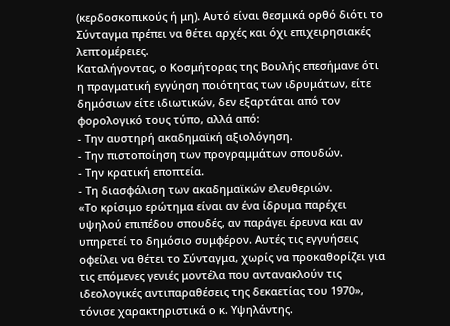(κερδοσκοπικούς ή μη). Αυτό είναι θεσμικά ορθό διότι το Σύνταγμα πρέπει να θέτει αρχές και όχι επιχειρησιακές λεπτομέρειες.
Καταλήγοντας, ο Κοσμήτορας της Βουλής επεσήμανε ότι η πραγματική εγγύηση ποιότητας των ιδρυμάτων, είτε δημόσιων είτε ιδιωτικών, δεν εξαρτάται από τον φορολογικό τους τύπο, αλλά από:
- Την αυστηρή ακαδημαϊκή αξιολόγηση.
- Την πιστοποίηση των προγραμμάτων σπουδών.
- Την κρατική εποπτεία.
- Τη διασφάλιση των ακαδημαϊκών ελευθεριών.
«Το κρίσιμο ερώτημα είναι αν ένα ίδρυμα παρέχει υψηλού επιπέδου σπουδές, αν παράγει έρευνα και αν υπηρετεί το δημόσιο συμφέρον. Αυτές τις εγγυήσεις οφείλει να θέτει το Σύνταγμα, χωρίς να προκαθορίζει για τις επόμενες γενιές μοντέλα που αντανακλούν τις ιδεολογικές αντιπαραθέσεις της δεκαετίας του 1970», τόνισε χαρακτηριστικά ο κ. Υψηλάντης.